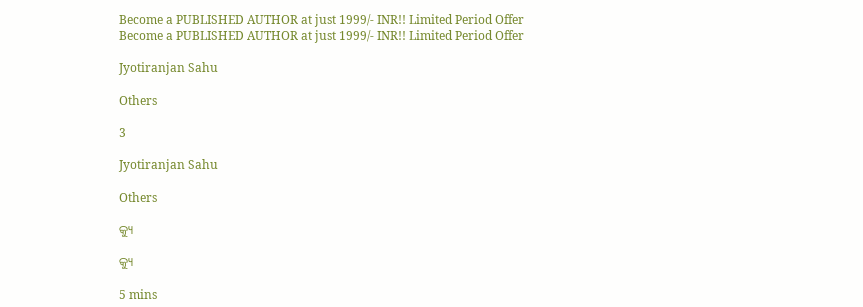Become a PUBLISHED AUTHOR at just 1999/- INR!! Limited Period Offer
Become a PUBLISHED AUTHOR at just 1999/- INR!! Limited Period Offer

Jyotiranjan Sahu

Others

3

Jyotiranjan Sahu

Others

କ୍ୟୁ

କ୍ୟୁ

5 mins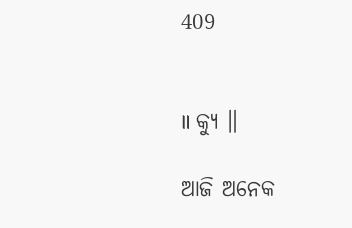409


॥ କ୍ଯୁ ॥

ଆଜି ଅନେକ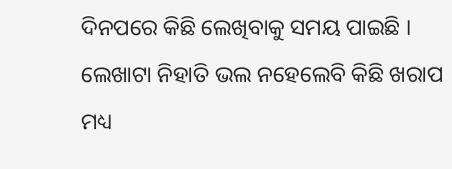ଦିନପରେ କିଛି ଲେଖିବାକୁ ସମୟ ପାଇଛି । ଲେଖାଟା ନିହାତି ଭଲ ନହେଲେବି କିଛି ଖରାପ ମଧ୍ୟ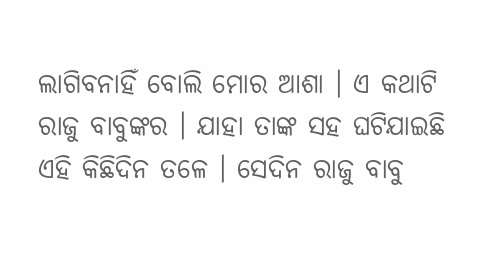ଲାଗିବନାହିଁ ବୋଲି ମୋର ଆଶା । ଏ କଥାଟି ରାଜୁ ବାବୁଙ୍କର । ଯାହା ତାଙ୍କ ସହ ଘଟିଯାଇଛି ଏହି କିଛିଦିନ ତଳେ । ସେଦିନ ରାଜୁ ବାବୁ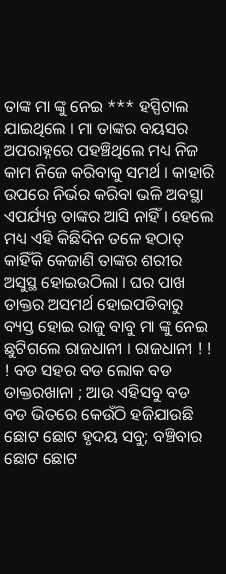ତାଙ୍କ ମା ଙ୍କୁ ନେଇ *** ହସ୍ପିଟାଲ ଯାଇଥିଲେ । ମା ତାଙ୍କର ବୟସର ଅପରାହ୍ନରେ ପହଞ୍ଚିଥିଲେ ମଧ୍ୟ ନିଜ କାମ ନିଜେ କରିବାକୁ ସମର୍ଥ । କାହାରି ଉପରେ ନିର୍ଭର କରିବା ଭଳି ଅବସ୍ଥା ଏପର୍ଯ୍ୟନ୍ତ ତାଙ୍କର ଆସି ନାହିଁ । ହେଲେ ମଧ୍ୟ ଏହି କିଛିଦିନ ତଳେ ହଠାତ୍ କାହିଁକି କେଜାଣି ତାଙ୍କର ଶରୀର ଅସୁସ୍ଥ ହୋଇଉଠିଲା । ଘର ପାଖ ଡାକ୍ତର ଅସମର୍ଥ ହୋଇପଡିବାରୁ ବ୍ୟସ୍ତ ହୋଇ ରାଜୁ ବାବୁ ମା ଙ୍କୁ ନେଇ ଛୁଟିଗଲେ ରାଜଧାନୀ । ରାଜଧାନୀ ! ! ! ବଡ ସହର ବଡ ଲୋକ ବଡ ଡାକ୍ତରଖାନା ; ଆଉ ଏହିସବୁ ବଡ ବଡ ଭିତରେ କେଉଁଠି ହଜିଯାଉଛି ଛୋଟ ଛୋଟ ହୃଦୟ ସବୁ; ବଞ୍ଚିବାର ଛୋଟ ଛୋଟ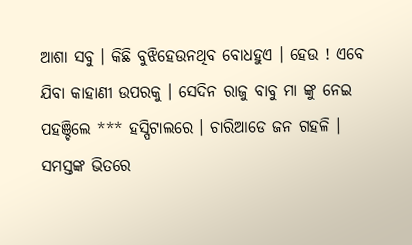ଆଶା ସବୁ । କିଛି ବୁଝିହେଉନଥିବ ବୋଧହୁଏ । ହେଉ ! ଏବେ ଯିବା କାହାଣୀ ଉପରକୁ । ସେଦିନ ରାଜୁ ବାବୁ ମା ଙ୍କୁ ନେଇ ପହଞ୍ଚିଲେ *** ହସ୍ପିଟାଲରେ । ଚାରିଆଡେ ଜନ ଗହଳି । ସମସ୍ତଙ୍କ ଭିତରେ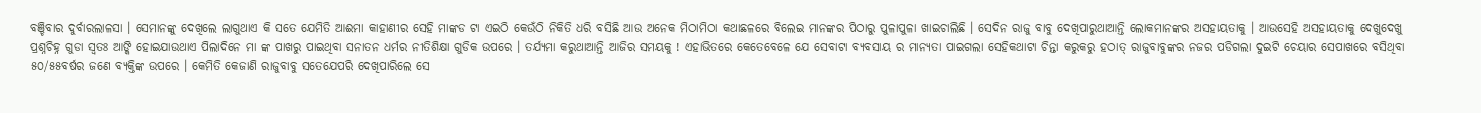ବଞ୍ଚିବାର ଦୁର୍ବାରଲାଳସା । ସେମାନଙ୍କୁ ଦେଖିଲେ ଲାଗୁଥାଏ କି ସତେ ଯେମିତି ଆଈମା କାହାଣୀର ସେହି ମାଙ୍କଡ ଟା ଏଇଠି କେଉଁଠି ନିକିତି ଧରି ବସିଛି ଆଉ ଅନେକ ମିଠାମିଠା କଥାଛଳରେ ବିଲେଇ ମାନଙ୍କର ପିଠାରୁ ପୁଳାପୁଳା ଖାଇଚାଲିଛି । ସେଦିନ ରାଜୁ ବାବୁ ଦେଖିପାରୁଥାଆନ୍ତି ଲୋକମାନଙ୍କର ଅସହାୟତାକୁ । ଆଉସେହି ଅସହାୟତାକୁ ଦେଖୁଦେଖୁ ପ୍ରଶ୍ନଚିହ୍ନ ଗୁଡା ସ୍ବତଃ ଆଙ୍କି ହୋଇଯାଉଥାଏ ପିଲାଦିନେ ମା ଙ୍କ ପାଖରୁ ପାଇଥିବା ସନାତନ ଧର୍ମର ନୀତିଶିକ୍ଷା ଗୁଡିକ ଉପରେ । ତର୍ଯ୍ୟମା କରୁଥାଆନ୍ତି ଆଜିର ସମୟକୁ ! ଏହାଭିତରେ କେତେବେଳେ ଯେ ସେବାଟା ବ୍ୟବସାୟ ର ମାନ୍ୟତା ପାଇଗଲା ସେହିକଥାଟା ଚିନ୍ତା କରୁକରୁ ହଠାତ୍ ରାଜୁବାବୁଙ୍କର ନଜର ପଡିଗଲା ଦୁଇଟି ଚେୟାର ସେପାଖରେ ବସିଥିବା ୫୦/୫୫ବର୍ଷର ଜଣେ ବ୍ୟକ୍ତିଙ୍କ ଉପରେ । କେମିତି କେଜାଣି ରାଜୁବାବୁ ସତେଯେପରି ଦେଖିପାରିଲେ ସେ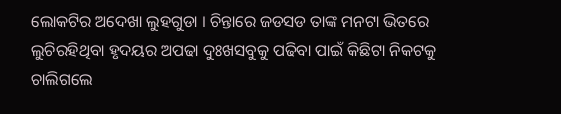ଲୋକଟିର ଅଦେଖା ଲୁହଗୁଡା । ଚିନ୍ତାରେ ଜଡସଡ ତାଙ୍କ ମନଟା ଭିତରେ ଲୁଚିରହିଥିବା ହୃଦୟର ଅପଢା ଦୁଃଖସବୁକୁ ପଢିବା ପାଇଁ କିଛିଟା ନିକଟକୁ ଚାଲିଗଲେ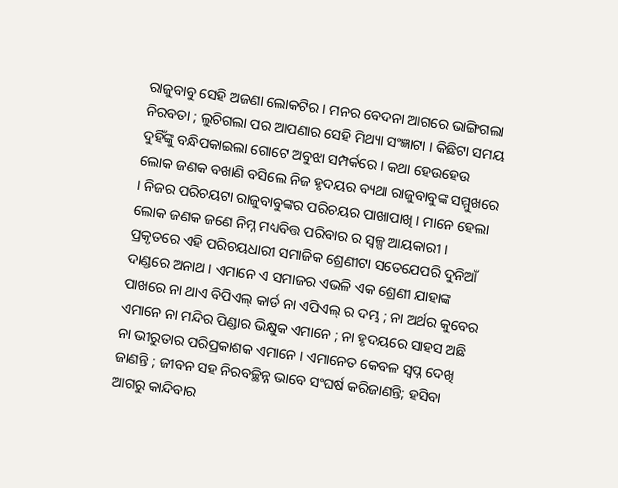ରାଜୁବାବୁ ସେହି ଅଜଣା ଲୋକଟିର । ମନର ବେଦନା ଆଗରେ ଭାଙ୍ଗିଗଲା ନିରବତା ; ଲୁଚିଗଲା ପର ଆପଣାର ସେହି ମିଥ୍ୟା ସଂଜ୍ଞାଟା । କିଛିଟା ସମୟ ଦୁହିଁଙ୍କୁ ବନ୍ଧିପକାଇଲା ଗୋଟେ ଅବୁଝା ସମ୍ପର୍କରେ । କଥା ହେଉହେଉ ଲୋକ ଜଣକ ବଖାଣି ବସିଲେ ନିଜ ହୃଦୟର ବ୍ୟଥା ରାଜୁବାବୁଙ୍କ ସମ୍ମୁଖରେ । ନିଜର ପରିଚୟଟା ରାଜୁବାବୁଙ୍କର ପରିଚୟର ପାଖାପାଖି । ମାନେ ହେଲା ଲୋକ ଜଣକ ଜଣେ ନିମ୍ନ ମଧ୍ୟବିତ୍ତ ପରିବାର ର ସ୍ବଳ୍ପ ଆୟକାରୀ । ପ୍ରକୃତରେ ଏହି ପରିଚୟଧାରୀ ସମାଜିକ ଶ୍ରେଣୀଟା ସତେଯେପରି ଦୁନିଆଁ ଦାଣ୍ଡରେ ଅନାଥ । ଏମାନେ ଏ ସମାଜର ଏଭଳି ଏକ ଶ୍ରେଣୀ ଯାହାଙ୍କ ପାଖରେ ନା ଥାଏ ବିପିଏଲ୍ କାର୍ଡ ନା ଏପିଏଲ୍ ର ଦମ୍ଭ ; ନା ଅର୍ଥର କୁବେର ଏମାନେ ନା ମନ୍ଦିର ପିଣ୍ଡାର ଭିକ୍ଷୁକ ଏମାନେ ; ନା ହୃଦୟରେ ସାହସ ଅଛି ନା ଭୀରୁତାର ପରିପ୍ରକାଶକ ଏମାନେ । ଏମାନେତ କେବଳ ସ୍ବପ୍ନ ଦେଖି ଜାଣନ୍ତି ; ଜୀବନ ସହ ନିରବଚ୍ଛିନ୍ନ ଭାବେ ସଂଘର୍ଷ କରିଜାଣନ୍ତି; ହସିବା ଆଗରୁ କାନ୍ଦିବାର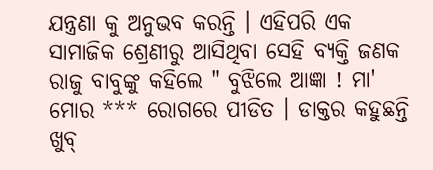ଯନ୍ତ୍ରଣା କୁ ଅନୁଭବ କରନ୍ତି । ଏହିପରି ଏକ ସାମାଜିକ ଶ୍ରେଣୀରୁ ଆସିଥିବା ସେହି ବ୍ୟକ୍ତି ଜଣକ ରାଜୁ ବାବୁଙ୍କୁ କହିଲେ " ବୁଝିଲେ ଆଜ୍ଞା ! ମା' ମୋର *** ରୋଗରେ ପୀଡିତ । ଡାକ୍ତର କହୁଛନ୍ତି ଖୁବ୍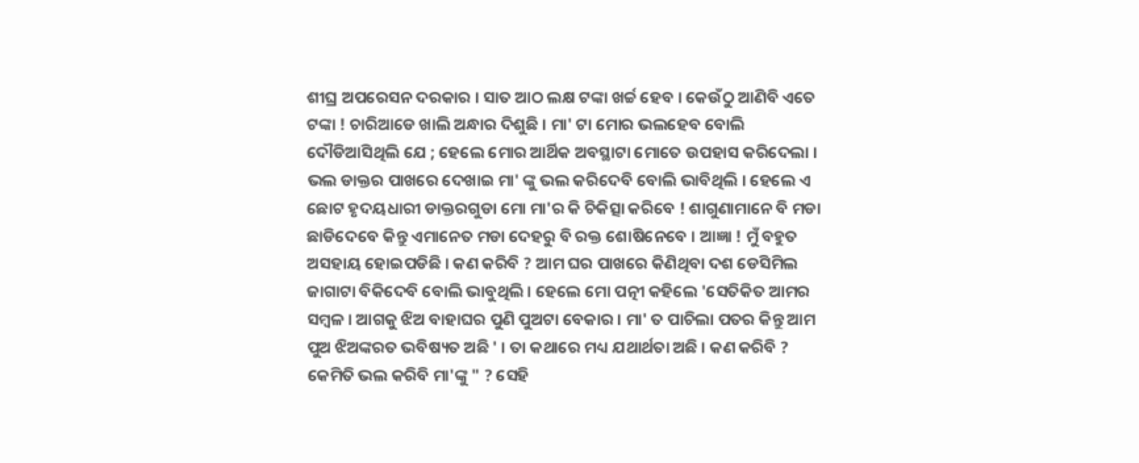ଶୀଘ୍ର ଅପରେସନ ଦରକାର । ସାତ ଆଠ ଲକ୍ଷ ଟଙ୍କା ଖର୍ଚ୍ଚ ହେବ । କେଉଁଠୁ ଆଣିବି ଏତେ ଟଙ୍କା ! ଚାରିଆଡେ ଖାଲି ଅନ୍ଧାର ଦିଶୁଛି । ମା' ଟା ମୋର ଭଲହେବ ବୋଲି ଦୌଡିଆସିଥିଲି ଯେ ; ହେଲେ ମୋର ଆର୍ଥିକ ଅବସ୍ଥାଟା ମୋତେ ଉପହାସ କରିଦେଲା । ଭଲ ଡାକ୍ତର ପାଖରେ ଦେଖାଇ ମା' ଙ୍କୁ ଭଲ କରିଦେବି ବୋଲି ଭାବିଥିଲି । ହେଲେ ଏ ଛୋଟ ହୃଦୟଧାରୀ ଡାକ୍ତରଗୁଡା ମୋ ମା'ର କି ଚିକିତ୍ସା କରିବେ ! ଶାଗୁଣାମାନେ ବି ମଡା ଛାଡିଦେବେ କିନ୍ତୁ ଏମାନେତ ମଡା ଦେହରୁ ବି ରକ୍ତ ଶୋଷିନେବେ । ଆଜ୍ଞା ! ମୁଁ ବହୁତ ଅସହାୟ ହୋଇପଡିଛି । କଣ କରିବି ? ଆମ ଘର ପାଖରେ କିଣିଥିବା ଦଶ ଡେସିମିଲ ଜାଗାଟା ବିକିଦେବି ବୋଲି ଭାବୁଥିଲି । ହେଲେ ମୋ ପତ୍ନୀ କହିଲେ 'ସେତିକିତ ଆମର ସମ୍ବଳ । ଆଗକୁ ଝିଅ ବାହାଘର ପୁଣି ପୁଅଟା ବେକାର । ମା' ତ ପାଚିଲା ପତର କିନ୍ତୁ ଆମ ପୁଅ ଝିଅଙ୍କରତ ଭବିଷ୍ୟତ ଅଛି ' । ତା କଥାରେ ମଧ୍ୟ ଯଥାର୍ଥତା ଅଛି । କଣ କରିବି ? କେମିତି ଭଲ କରିବି ମା'ଙ୍କୁ " ? ସେହି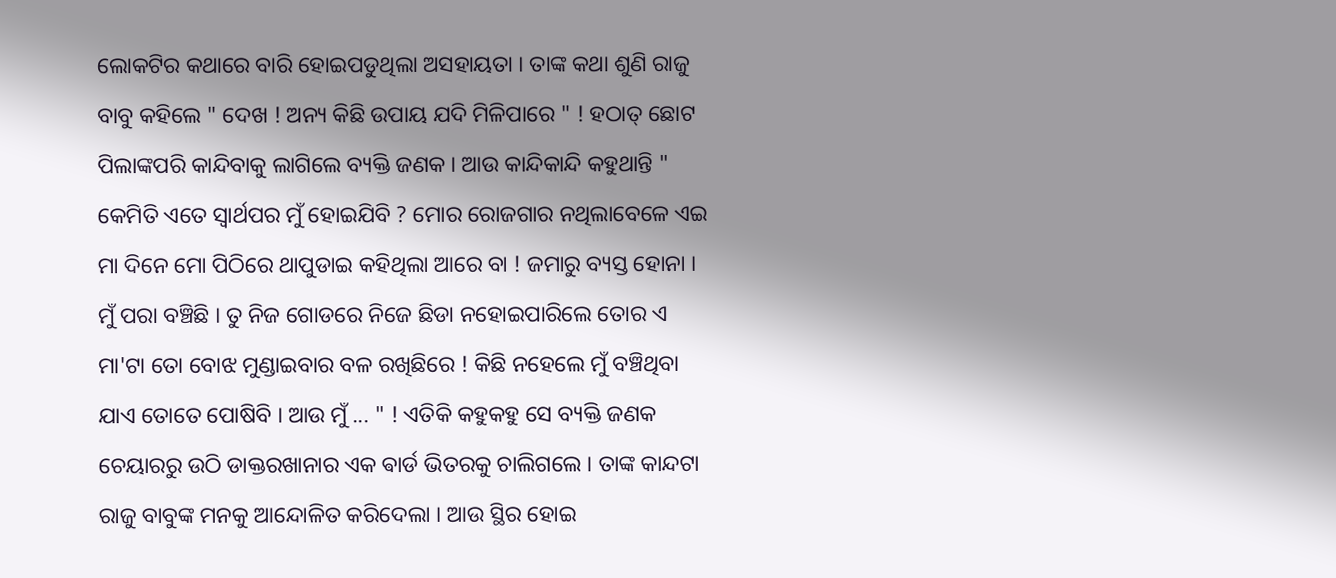ଲୋକଟିର କଥାରେ ବାରି ହୋଇପଡୁଥିଲା ଅସହାୟତା । ତାଙ୍କ କଥା ଶୁଣି ରାଜୁ ବାବୁ କହିଲେ " ଦେଖ ! ଅନ୍ୟ କିଛି ଉପାୟ ଯଦି ମିଳିପାରେ " ! ହଠାତ୍ ଛୋଟ ପିଲାଙ୍କପରି କାନ୍ଦିବାକୁ ଲାଗିଲେ ବ୍ୟକ୍ତି ଜଣକ । ଆଉ କାନ୍ଦିକାନ୍ଦି କହୁଥାନ୍ତି " କେମିତି ଏତେ ସ୍ବାର୍ଥପର ମୁଁ ହୋଇଯିବି ? ମୋର ରୋଜଗାର ନଥିଲାବେଳେ ଏଇ ମା ଦିନେ ମୋ ପିଠିରେ ଥାପୁଡାଇ କହିଥିଲା ଆରେ ବା ! ଜମାରୁ ବ୍ୟସ୍ତ ହୋନା । ମୁଁ ପରା ବଞ୍ଚିଛି । ତୁ ନିଜ ଗୋଡରେ ନିଜେ ଛିଡା ନହୋଇପାରିଲେ ତୋର ଏ ମା'ଟା ତୋ ବୋଝ ମୁଣ୍ଡାଇବାର ବଳ ରଖିଛିରେ ! କିଛି ନହେଲେ ମୁଁ ବଞ୍ଚିଥିବା ଯାଏ ତୋତେ ପୋଷିବି । ଆଉ ମୁଁ ... " ! ଏତିକି କହୁକହୁ ସେ ବ୍ୟକ୍ତି ଜଣକ ଚେୟାରରୁ ଉଠି ଡାକ୍ତରଖାନାର ଏକ ଵାର୍ଡ ଭିତରକୁ ଚାଲିଗଲେ । ତାଙ୍କ କାନ୍ଦଟା ରାଜୁ ବାବୁଙ୍କ ମନକୁ ଆନ୍ଦୋଳିତ କରିଦେଲା । ଆଉ ସ୍ଥିର ହୋଇ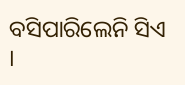ବସିପାରିଲେନି ସିଏ ।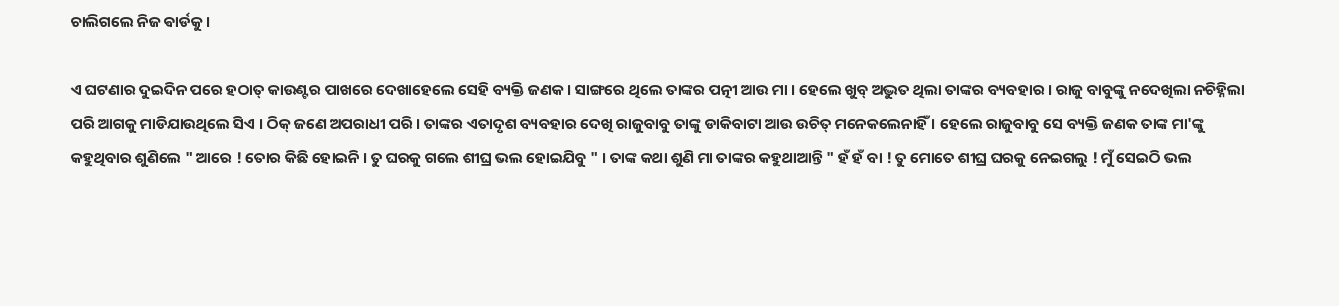ଚାଲିଗଲେ ନିଜ ଵାର୍ଡକୁ ।

ଏ ଘଟଣାର ଦୁଇଦିନ ପରେ ହଠାତ୍ କାଉଣ୍ଟର ପାଖରେ ଦେଖାହେଲେ ସେହି ବ୍ୟକ୍ତି ଜଣକ । ସାଙ୍ଗରେ ଥିଲେ ତାଙ୍କର ପତ୍ନୀ ଆଉ ମା । ହେଲେ ଖୁବ୍ ଅଦ୍ଭୁତ ଥିଲା ତାଙ୍କର ବ୍ୟବହାର । ରାଜୁ ବାବୁଙ୍କୁ ନଦେଖିଲା ନଚିହ୍ନିଲା ପରି ଆଗକୁ ମାଡିଯାଉଥିଲେ ସିଏ । ଠିକ୍ ଜଣେ ଅପରାଧୀ ପରି । ତାଙ୍କର ଏତାଦୃଶ ବ୍ୟବହାର ଦେଖି ରାଜୁବାବୁ ତାଙ୍କୁ ଡାକିବାଟା ଆଉ ଉଚିତ୍ ମନେକଲେନାହିଁ । ହେଲେ ରାଜୁବାବୁ ସେ ବ୍ୟକ୍ତି ଜଣକ ତାଙ୍କ ମା'ଙ୍କୁ କହୁଥିବାର ଶୁଣିଲେ " ଆରେ ! ତୋର କିଛି ହୋଇନି । ତୁ ଘରକୁ ଗଲେ ଶୀଘ୍ର ଭଲ ହୋଇଯିବୁ " । ତାଙ୍କ କଥା ଶୁଣି ମା ତାଙ୍କର କହୁଥାଆନ୍ତି " ହଁ ହଁ ବା ! ତୁ ମୋତେ ଶୀଘ୍ର ଘରକୁ ନେଇଗଲୁ ! ମୁଁ ସେଇଠି ଭଲ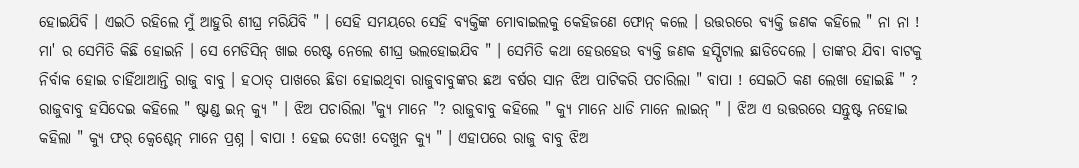ହୋଇଯିବି । ଏଇଠି ରହିଲେ ମୁଁ ଆହୁରି ଶୀଘ୍ର ମରିଯିବି " । ସେହି ସମୟରେ ସେହି ବ୍ୟକ୍ତିଙ୍କ ମୋବାଇଲକୁ କେହିଜଣେ ଫୋନ୍ କଲେ । ଉତ୍ତରରେ ବ୍ୟକ୍ତି ଜଣକ କହିଲେ " ନା ନା ! ମା' ର ସେମିତି କିଛି ହୋଇନି । ସେ ମେଡିସିନ୍ ଖାଇ ରେଷ୍ଟ ନେଲେ ଶୀଘ୍ର ଭଲହୋଇଯିବ " । ସେମିତି କଥା ହେଉହେଉ ବ୍ୟକ୍ତି ଜଣକ ହସ୍ପିଟାଲ ଛାଡିଦେଲେ । ତାଙ୍କର ଯିବା ବାଟକୁ ନିର୍ବାକ ହୋଇ ଚାହିଁଥାଆନ୍ତି ରାଜୁ ବାବୁ । ହଠାତ୍ ପାଖରେ ଛିଡା ହୋଇଥିବା ରାଜୁବାବୁଙ୍କର ଛଅ ବର୍ଷର ସାନ ଝିଅ ପାଟିକରି ପଚାରିଲା " ବାପା ! ସେଇଠି କଣ ଲେଖା ହୋଇଛି " ? ରାଜୁବାବୁ ହସିଦେଇ କହିଲେ " ଷ୍ଟାଣ୍ଡ ଇନ୍ କ୍ଯୁ " । ଝିଅ ପଚାରିଲା "କ୍ଯୁ ମାନେ "? ରାଜୁବାବୁ କହିଲେ " କ୍ଯୁ ମାନେ ଧାଡି ମାନେ ଲାଇନ୍ " । ଝିଅ ଏ ଉତ୍ତରରେ ସନ୍ତୁଷ୍ଟ ନହୋଇ କହିଲା " କ୍ଯୁ ଫର୍ କ୍ବେଶ୍ଚେନ୍ ମାନେ ପ୍ରଶ୍ନ । ବାପା ! ହେଇ ଦେଖ! ଦେଖୁନ କ୍ଯୁ " । ଏହାପରେ ରାଜୁ ବାବୁ ଝିଅ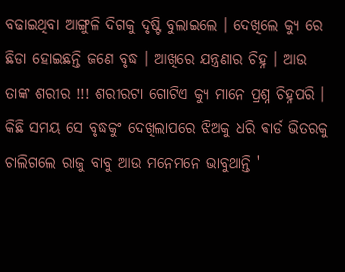ବଢାଇଥିବା ଆଙ୍ଗୁଳି ଦିଗକୁ ଦୃଷ୍ଟି ବୁଲାଇଲେ । ଦେଖିଲେ କ୍ଯୁ ରେ ଛିଡା ହୋଇଛନ୍ତି ଜଣେ ବୃଦ୍ଧ । ଆଖିରେ ଯନ୍ତ୍ରଣାର ଚିହ୍ନ । ଆଉ ତାଙ୍କ ଶରୀର !!! ଶରୀରଟା ଗୋଟିଏ କ୍ଯୁ ମାନେ ପ୍ରଶ୍ନ ଚିହ୍ନପରି । କିଛି ସମୟ ସେ ବୃଦ୍ଧକୁଂ ଦେଖିଲାପରେ ଝିଅକୁ ଧରି ଵାର୍ଡ ଭିତରକୁ ଚାଲିଗଲେ ରାଜୁ ବାବୁ ଆଉ ମନେମନେ ଭାବୁଥାନ୍ତି '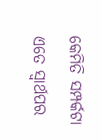କେମିତି ସମ୍ପର୍କଟା ଏତେ ସ୍ବାର୍ଥପର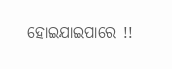ହୋଇଯାଇପାରେ !!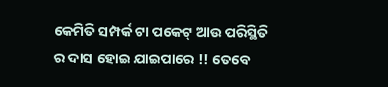କେମିତି ସମ୍ପର୍କ ଟା ପକେଟ୍ ଆଉ ପରିସ୍ଥିତି ର ଦାସ ହୋଇ ଯାଇପାରେ !! ତେବେ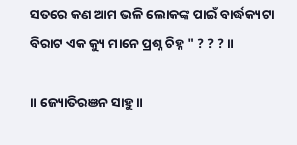ସତରେ କଣ ଆମ ଭଳି ଲୋକଙ୍କ ପାଇଁ ବାର୍ଦ୍ଧକ୍ୟଟା ବିରାଟ ଏକ କ୍ୟୁ ମାନେ ପ୍ରଶ୍ନ ଚିହ୍ନ " ? ? ? ॥

॥ ଜ୍ୟୋତିରଞନ ସାହୁ ॥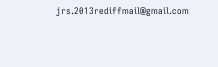jrs.2013rediffmail@gmail.com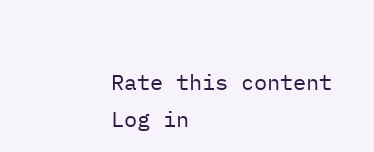Rate this content
Log in